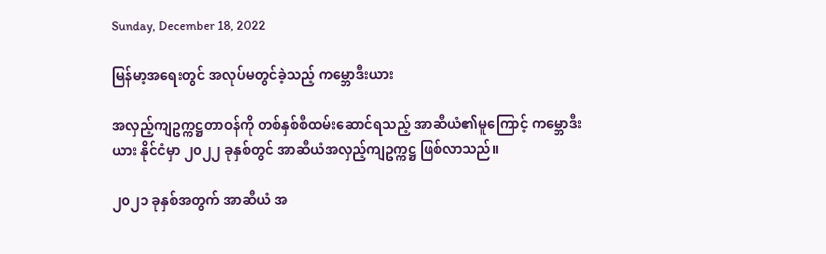Sunday, December 18, 2022

မြန်မာ့အရေးတွင် အလုပ်မတွင်ခဲ့သည့် ကမ္ဘောဒီးယား

အလှည့်ကျဥက္ကဋ္ဌတာဝန်ကို တစ်နှစ်စီထမ်းဆောင်ရသည့် အာဆီယံ၏မူကြောင့် ကမ္ဘောဒီးယား နိုင်ငံမှာ ၂၀၂၂ ခုနှစ်တွင် အာဆီယံအလှည့်ကျဥက္ကဋ္ဌ ဖြစ်လာသည်။

၂၀၂၁ ခုနှစ်အတွက် အာဆီယံ အ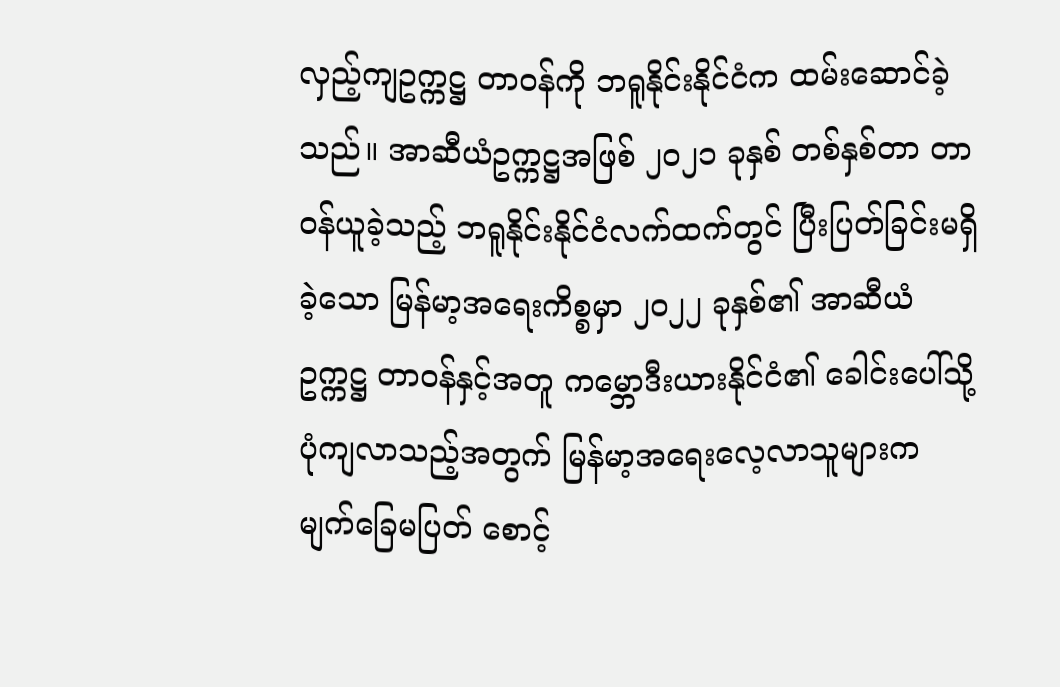လှည့်ကျဥက္ကဋ္ဌ တာဝန်ကို ဘရူနိုင်းနိုင်ငံက ထမ်းဆောင်ခဲ့သည်။ အာဆီယံဥက္ကဋ္ဌအဖြစ် ၂၀၂၁ ခုနှစ် တစ်နှစ်တာ တာဝန်ယူခဲ့သည့် ဘရူနိုင်းနိုင်ငံလက်ထက်တွင် ပြီးပြတ်ခြင်းမရှိခဲ့သော မြန်မာ့အရေးကိစ္စမှာ ၂၀၂၂ ခုနှစ်၏ အာဆီယံဥက္ကဋ္ဌ တာဝန်နှင့်အတူ ကမ္ဘောဒီးယားနိုင်ငံ၏ ခေါင်းပေါ်သို့ ပုံကျလာသည့်အတွက် မြန်မာ့အရေးလေ့လာသူများက မျက်ခြေမပြတ် စောင့်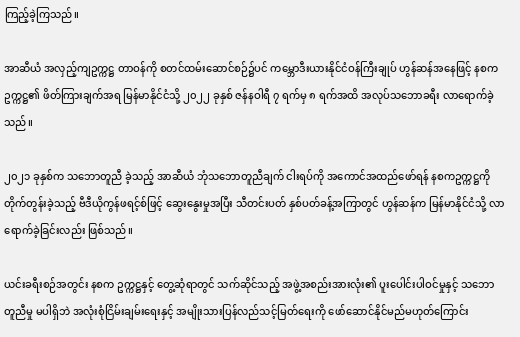ကြည့်ခဲ့ကြသည်။

အာဆီယံ အလှည့်ကျဥက္ကဋ္ဌ တာဝန်ကို စတင်ထမ်းဆောင်စဉ်၌ပင် ကမ္ဘောဒီးယားနိုင်ငံဝန်ကြီးချုပ် ဟွန်ဆန်အနေဖြင့် နစကဥက္ကဋ္ဌ၏ ဖိတ်ကြားချက်အရ မြန်မာနိုင်ငံသို့ ၂၀၂၂ ခုနှစ် ဇန်နဝါရီ ၇ ရက်မှ ၈ ရက်အထိ အလုပ်သဘောခရီး လာရောက်ခဲ့သည်။

၂၀၂၁ ခုနှစ်က သဘောတူညီ ခဲ့သည့် အာဆီယံ ဘုံသဘောတူညီချက် ငါးရပ်ကို အကောင်အထည်ဖော်ရန် နစကဥက္ကဋ္ဌကို တိုက်တွန်းခဲ့သည့် ဗီဒီယိုကွန်ဖရင့်စ်ဖြင့် ဆွေးနွေးမှုအပြီး သီတင်းပတ် နှစ်ပတ်ခန့်အကြာတွင် ဟွန်ဆန်က မြန်မာနိုင်ငံသို့ လာရောက်ခဲ့ခြင်းလည်း ဖြစ်သည်။

ယင်းခရီးစဉ်အတွင်း နစက ဥက္ကဋ္ဌနှင့် တွေ့ဆုံရာတွင် သက်ဆိုင်သည့် အဖွဲ့အစည်းအားလုံး၏ ပူးပေါင်းပါဝင်မှုနှင့် သဘောတူညီမှု မပါရှိဘဲ အလုံးစုံငြိမ်းချမ်းရေးနှင့် အမျိုးသားပြန်လည်သင့်မြတ်ရေးကို ဖော်ဆောင်နိုင်မည်မဟုတ်ကြောင်း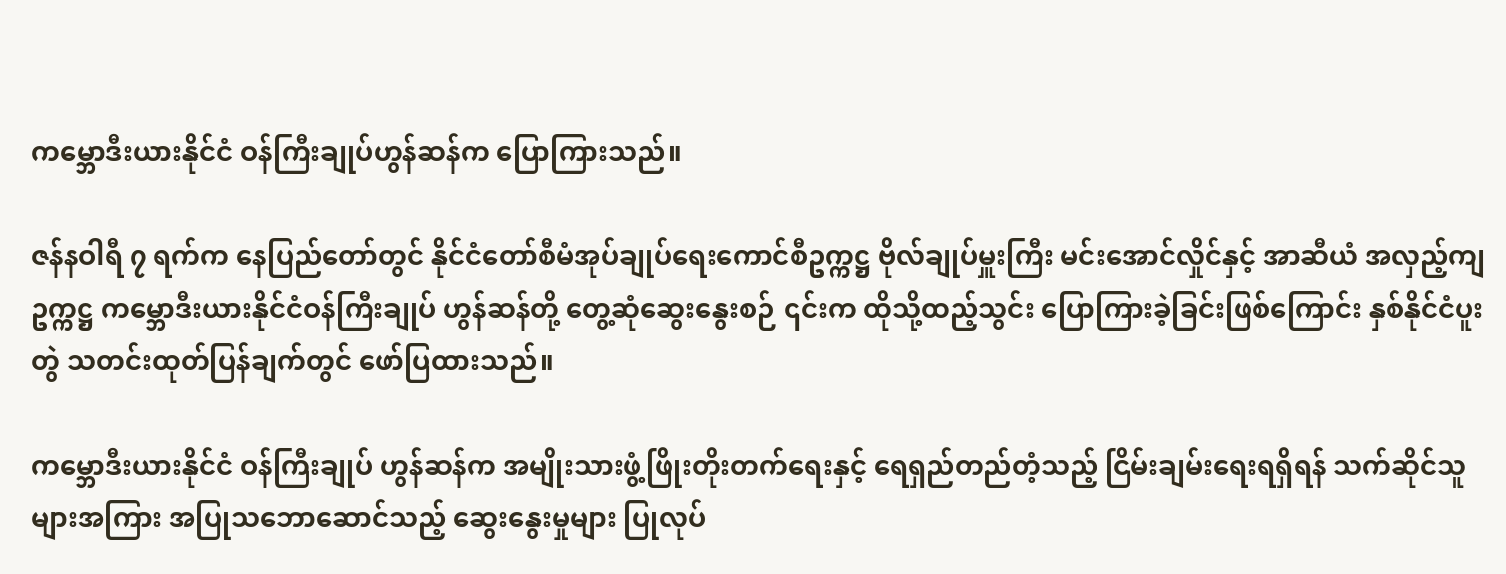ကမ္ဘောဒီးယားနိုင်ငံ ဝန်ကြီးချုပ်ဟွန်ဆန်က ပြောကြားသည်။

ဇန်နဝါရီ ၇ ရက်က နေပြည်တော်တွင် နိုင်ငံတော်စီမံအုပ်ချုပ်ရေးကောင်စီဥက္ကဋ္ဌ ဗိုလ်ချုပ်မှူးကြီး မင်းအောင်လှိုင်နှင့် အာဆီယံ အလှည့်ကျဥက္ကဋ္ဌ ကမ္ဘောဒီးယားနိုင်ငံဝန်ကြီးချုပ် ဟွန်ဆန်တို့ တွေ့ဆုံဆွေးနွေးစဉ် ၎င်းက ထိုသို့ထည့်သွင်း ပြောကြားခဲ့ခြင်းဖြစ်ကြောင်း နှစ်နိုင်ငံပူးတွဲ သတင်းထုတ်ပြန်ချက်တွင် ဖော်ပြထားသည်။

ကမ္ဘောဒီးယားနိုင်ငံ ဝန်ကြီးချုပ် ဟွန်ဆန်က အမျိုးသားဖွံ့ဖြိုးတိုးတက်ရေးနှင့် ရေရှည်တည်တံ့သည့် ငြိမ်းချမ်းရေးရရှိရန် သက်ဆိုင်သူများအကြား အပြုသဘောဆောင်သည့် ဆွေးနွေးမှုများ ပြုလုပ်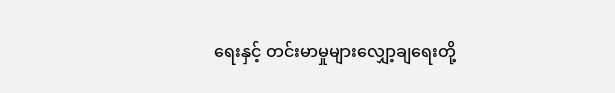ရေးနှင့် တင်းမာမှုများလျှော့ချရေးတို့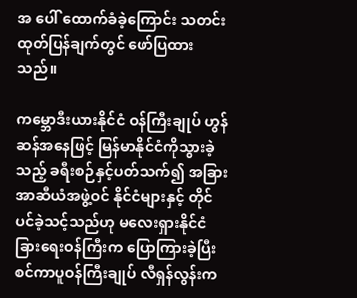အ ပေါ် ထောက်ခံခဲ့ကြောင်း သတင်းထုတ်ပြန်ချက်တွင် ဖော်ပြထားသည်။

ကမ္ဘောဒီးယားနိုင်ငံ ဝန်ကြီးချုပ် ဟွန်ဆန်အနေဖြင့် မြန်မာနိုင်ငံကိုသွားခဲ့သည့် ခရီးစဉ်နှင့်ပတ်သက်၍ အခြားအာဆီယံအဖွဲ့ဝင် နိုင်ငံများနှင့် တိုင်ပင်ခဲ့သင့်သည်ဟု မလေးရှားနိုင်ငံခြားရေးဝန်ကြီးက ပြောကြားခဲ့ပြီး စင်ကာပူဝန်ကြီးချုပ် လီရှန်လွန်းက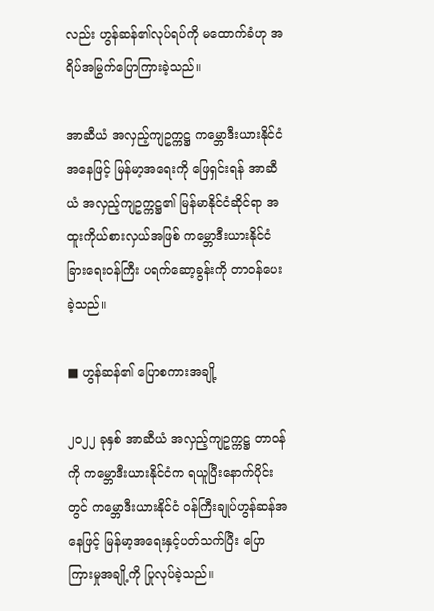လည်း ဟွန်ဆန်၏လုပ်ရပ်ကို မထောက်ခံဟု အရိပ်အမြွက်ပြောကြားခဲ့သည်။

အာဆီယံ အလှည့်ကျဥက္ကဋ္ဌ ကမ္ဘောဒီးယားနိုင်ငံအနေဖြင့် မြန်မာ့အရေးကို ဖြေရှင်းရန် အာဆီယံ အလှည့်ကျဥက္ကဋ္ဌ၏ မြန်မာနိုင်ငံဆိုင်ရာ အထူးကိုယ်စားလှယ်အဖြစ် ကမ္ဘောဒီးယားနိုင်ငံခြားရေးဝန်ကြီး ပရက်ဆော့ခွန်းကို တာဝန်ပေးခဲ့သည်။

■ ဟွန်ဆန်၏ ပြောစကားအချို့

၂၀၂၂ ခုနှစ် အာဆီယံ အလှည့်ကျဥက္ကဋ္ဌ တာဝန်ကို ကမ္ဘောဒီးယားနိုင်ငံက ရယူပြီးနောက်ပိုင်းတွင် ကမ္ဘောဒီးယားနိုင်ငံ ဝန်ကြီးချုပ်ဟွန်ဆန်အနေဖြင့် မြန်မာ့အရေးနှင့်ပတ်သက်ပြီး ပြောကြားမှုအချို့ကို ပြုလုပ်ခဲ့သည်။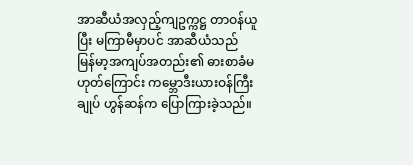အာဆီယံအလှည့်ကျဥက္ကဋ္ဌ တာဝန်ယူပြီး မကြာမီမှာပင် အာဆီယံသည် မြန်မာ့အကျပ်အတည်း၏ ဓားစာခံမဟုတ်ကြောင်း ကမ္ဘောဒီးယားဝန်ကြီးချုပ် ဟွန်ဆန်က ပြောကြားခဲ့သည်။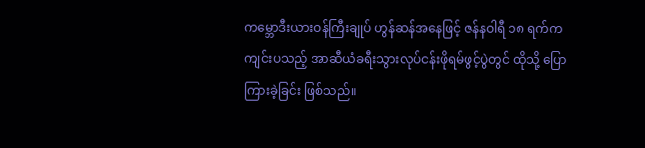ကမ္ဘောဒီးယားဝန်ကြီးချုပ် ဟွန်ဆန်အနေဖြင့် ဇန်နဝါရီ ၁၈ ရက်က ကျင်းပသည့် အာဆီယံခရီးသွားလုပ်ငန်းဖိုရမ်ဖွင့်ပွဲတွင် ထိုသို့ ပြောကြားခဲ့ခြင်း ဖြစ်သည်။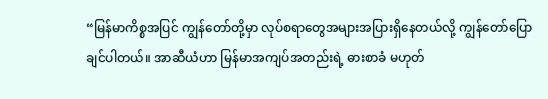“မြန်မာကိစ္စအပြင် ကျွန်တော်တို့မှာ လုပ်စရာတွေအများအပြားရှိနေတယ်လို့ ကျွန်တော်ပြောချင်ပါတယ်။ အာဆီယံဟာ မြန်မာအကျပ်အတည်းရဲ့ ဓားစာခံ မဟုတ်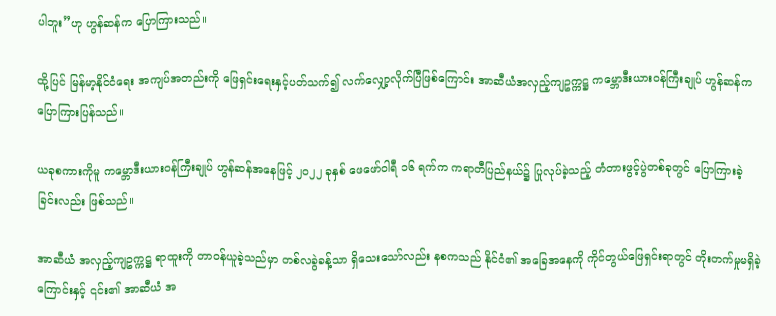ပါဘူး”ဟု ဟွန်ဆန်က ပြောကြားသည်။

ထို့ပြင် မြန်မာ့နိုင်ငံရေး အကျပ်အတည်းကို ဖြေရှင်းရေးနှင့်ပတ်သက်၍ လက်လျှော့လိုက်ပြီဖြစ်ကြောင်း အာဆီယံအလှည့်ကျဥက္ကဋ္ဌ ကမ္ဘောဒီးယားဝန်ကြီးချုပ် ဟွန်ဆန်က ပြောကြားပြန်သည်။

ယခုစကားကိုမူ ကမ္ဘောဒီးယားဝန်ကြီးချုပ် ဟွန်ဆန်အနေဖြင့် ၂၀၂၂ ခုနှစ် ဖေဖော်ဝါရီ ၁၆ ရက်က ကရာတီပြည်နယ်၌ ပြုလုပ်ခဲ့သည့် တံတားဖွင့်ပွဲတစ်ခုတွင် ပြောကြားခဲ့ခြင်းလည်း ဖြစ်သည်။

အာဆီယံ အလှည့်ကျဥက္ကဋ္ဌ ရာထူးကို တာဝန်ယူခဲ့သည်မှာ တစ်လခွဲခန့်သာ ရှိသေးသော်လည်း နစကသည် နိုင်ငံ၏ အခြေအနေကို ကိုင်တွယ်ဖြေရှင်းရာတွင် တိုးတက်မှုမရှိခဲ့ကြောင်းနှင့် ၎င်း၏ အာဆီယံ အ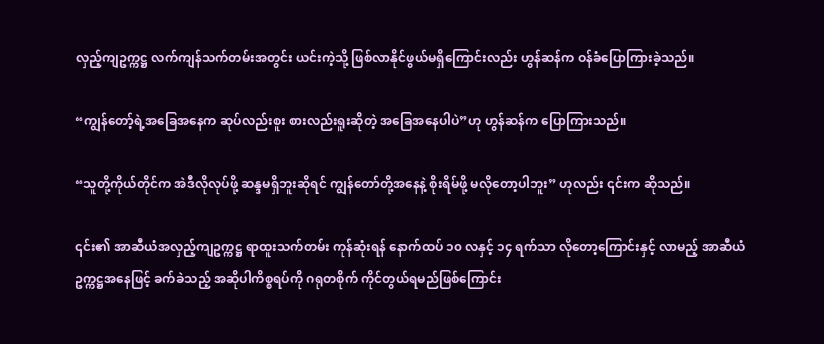လှည့်ကျဥက္ကဋ္ဌ လက်ကျန်သက်တမ်းအတွင်း ယင်းကဲ့သို့ ဖြစ်လာနိုင်ဖွယ်မရှိကြောင်းလည်း ဟွန်ဆန်က ဝန်ခံပြောကြားခဲ့သည်။

“ကျွန်တော့်ရဲ့အခြေအနေက ဆုပ်လည်းစူး စားလည်းရူးဆိုတဲ့ အခြေအနေပါပဲ”ဟု ဟွန်ဆန်က ပြောကြားသည်။

“သူတို့ကိုယ်တိုင်က အဲဒီလိုလုပ်ဖို့ ဆန္ဒမရှိဘူးဆိုရင် ကျွန်တော်တို့အနေနဲ့ စိုးရိမ်ဖို့ မလိုတော့ပါဘူး” ဟုလည်း ၎င်းက ဆိုသည်။

၎င်း၏ အာဆီယံအလှည့်ကျဥက္ကဋ္ဌ ရာထူးသက်တမ်း ကုန်ဆုံးရန် နောက်ထပ် ၁၀ လနှင့် ၁၄ ရက်သာ လိုတော့ကြောင်းနှင့် လာမည့် အာဆီယံဥက္ကဋ္ဌအနေဖြင့် ခက်ခဲသည့် အဆိုပါကိစ္စရပ်ကို ဂရုတစိုက် ကိုင်တွယ်ရမည်ဖြစ်ကြောင်း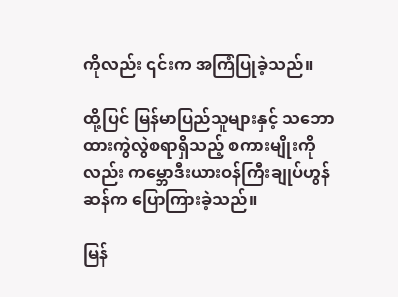ကိုလည်း ၎င်းက အကြံပြုခဲ့သည်။

ထို့ပြင် မြန်မာပြည်သူများနှင့် သဘောထားကွဲလွဲစရာရှိသည့် စကားမျိုးကိုလည်း ကမ္ဘောဒီးယားဝန်ကြီးချုပ်ဟွန်ဆန်က ပြောကြားခဲ့သည်။

မြန်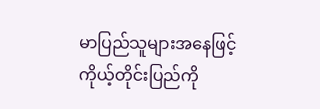မာပြည်သူများအနေဖြင့် ကိုယ့်တိုင်းပြည်ကို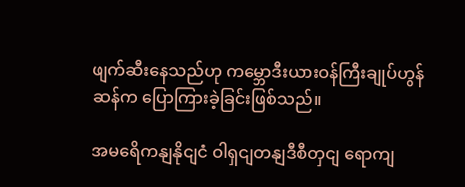ဖျက်ဆီးနေသည်ဟု ကမ္ဘောဒီးယားဝန်ကြီးချုပ်ဟွန်ဆန်က ပြောကြားခဲ့ခြင်းဖြစ်သည်။

အမရေိကနျနိုငျငံ ဝါရှငျတနျဒီစီတှငျ ရောကျ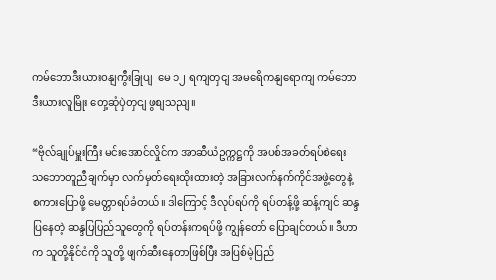ကမ်ဘောဒီးယားဝနျကွီးခြုပျ  မေ ၁၂ ရကျတှငျ အမရေိကနျရောကျ ကမ်ဘောဒီးယားလူမြိုး တှေ့ဆုံပှဲတှငျ ဖွစျသညျ။

“ဗိုလ်ချုပ်မှူးကြီး မင်းအောင်လှိုင်က အာဆီယံဥက္ကဋ္ဌကို အပစ်အခတ်ရပ်စဲရေး သဘောတူညီချက်မှာ လက်မှတ်ရေးထိုးထားတဲ့ အခြားလက်နက်ကိုင်အဖွဲ့တွေနဲ့ စကားပြောဖို့ မေတ္တာရပ်ခံတယ်။ ဒါကြောင့် ဒီလုပ်ရပ်ကို ရပ်တန့်ဖို့ ဆန့်ကျင် ဆန္ဒပြနေတဲ့ ဆန္ဒပြပြည်သူတွေကို ရပ်တန်းကရပ်ဖို့ ကျွန်တော် ပြောချင်တယ်။ ဒီဟာက သူတို့နိုင်ငံကို သူတို့ ဖျက်ဆီးနေတာဖြစ်ပြီး အပြစ်မဲ့ပြည်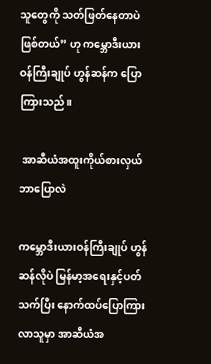သူတွေကို သတ်ဖြတ်နေတာပဲဖြစ်တယ်” ဟု ကမ္ဘောဒီးယားဝန်ကြီးချုပ် ဟွန်ဆန်က ပြောကြားသည်။

 အာဆီယံအထူးကိုယ်စားလှယ် ဘာပြောလဲ

ကမ္ဘောဒီးယားဝန်ကြီးချုပ် ဟွန်ဆန်လိုပဲ မြန်မာ့အရေးနှင့်ပတ်သက်ပြီး နောက်ထပ်ပြောကြားလာသူမှာ အာဆီယံအ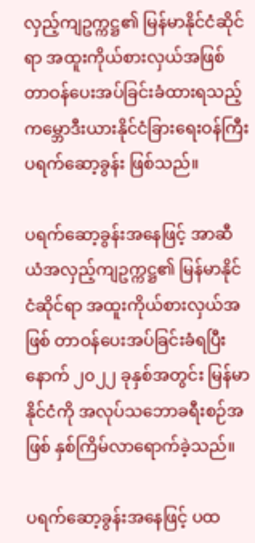လှည့်ကျဥက္ကဋ္ဌ၏ မြန်မာနိုင်ငံဆိုင်ရာ အထူးကိုယ်စားလှယ်အဖြစ် တာဝန်ပေးအပ်ခြင်းခံထားရသည့် ကမ္ဘောဒီးယားနိုင်ငံခြားရေးဝန်ကြီး ပရက်ဆော့ခွန်း ဖြစ်သည်။

ပရက်ဆော့ခွန်းအနေဖြင့် အာဆီယံအလှည့်ကျဥက္ကဋ္ဌ၏ မြန်မာနိုင်ငံဆိုင်ရာ အထူးကိုယ်စားလှယ်အဖြစ် တာဝန်ပေးအပ်ခြင်းခံရပြီးနောက် ၂၀၂၂ ခုနှစ်အတွင်း မြန်မာနိုင်ငံကို အလုပ်သဘောခရီးစဉ်အဖြစ် နှစ်ကြိမ်လာရောက်ခဲ့သည်။

ပရက်ဆော့ခွန်းအနေဖြင့် ပထ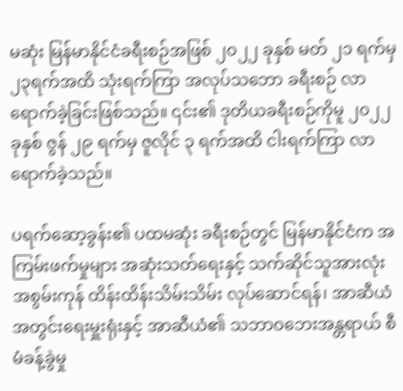မဆုံး မြန်မာနိုင်ငံခရီးစဉ်အဖြစ် ၂၀၂၂ ခုနှစ် မတ် ၂၁ ရက်မှ ၂၃ရက်အထိ သုံးရက်ကြာ အလုပ်သဘော ခရီးစဉ် လာရောက်ခဲ့ခြင်းဖြစ်သည်။ ၎င်း၏ ဒုတိယခရီးစဉ်ကိုမူ ၂၀၂၂ ခုနှစ် ဇွန် ၂၉ ရက်မှ ဇူလိုင် ၃ ရက်အထိ ငါးရက်ကြာ လာရောက်ခဲ့သည်။

ပရက်ဆော့ခွန်း၏ ပထမဆုံး ခရီးစဉ်တွင် မြန်မာနိုင်ငံက အကြမ်းဖက်မှုများ အဆုံးသတ်ရေးနှင့် သက်ဆိုင်သူအားလုံး အစွမ်းကုန် ထိန်းထိန်းသိမ်းသိမ်း လုပ်ဆောင်ရန်၊ အာဆီယံအတွင်းရေးမှူးရုံးနှင့် အာဆီယံ၏ သဘာဝဘေးအန္တရာယ် စီမံခန့်ခွဲမှု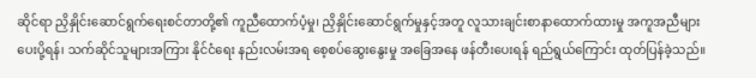ဆိုင်ရာ ညှိနှိုင်းဆောင်ရွက်ရေးစင်တာတို့၏ ကူညီထောက်ပံ့မှု၊ ညှိနှိုင်းဆောင်ရွက်မှုနှင့်အတူ လူသားချင်းစာနာထောက်ထားမှု အကူအညီများ ပေးပို့ရန်၊ သက်ဆိုင်သူများအကြား နိုင်ငံရေး နည်းလမ်းအရ စေ့စပ်ဆွေးနွေးမှု အခြေအနေ ဖန်တီးပေးရန် ရည်ရွယ်ကြောင်း ထုတ်ပြန်ခဲ့သည်။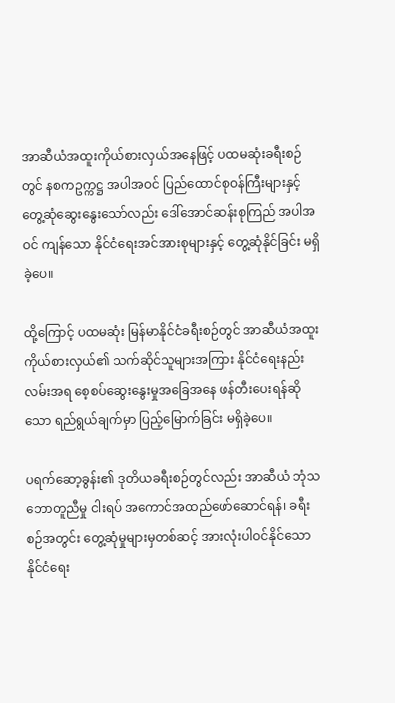အာဆီယံအထူးကိုယ်စားလှယ်အနေဖြင့် ပထမဆုံးခရီးစဉ်တွင် နစကဥက္ကဋ္ဌ အပါအဝင် ပြည်ထောင်စုဝန်ကြီးများနှင့် တွေ့ဆုံဆွေးနွေးသော်လည်း ဒေါ်အောင်ဆန်းစုကြည် အပါအဝင် ကျန်သော နိုင်ငံရေးအင်အားစုများနှင့် တွေ့ဆုံနိုင်ခြင်း မရှိခဲ့ပေ။

ထို့ကြောင့် ပထမဆုံး မြန်မာနိုင်ငံခရီးစဉ်တွင် အာဆီယံအထူးကိုယ်စားလှယ်၏ သက်ဆိုင်သူများအကြား နိုင်ငံရေးနည်းလမ်းအရ စေ့စပ်ဆွေးနွေးမှုအခြေအနေ ဖန်တီးပေးရန်ဆိုသော ရည်ရွယ်ချက်မှာ ပြည့်မြောက်ခြင်း မရှိခဲ့ပေ။

ပရက်ဆော့ခွန်း၏ ဒုတိယခရီးစဉ်တွင်လည်း အာဆီယံ ဘုံသဘောတူညီမှု ငါးရပ် အကောင်အထည်ဖော်ဆောင်ရန်၊ ခရီးစဉ်အတွင်း တွေ့ဆုံမှုများမှတစ်ဆင့် အားလုံးပါဝင်နိုင်သော နိုင်ငံရေး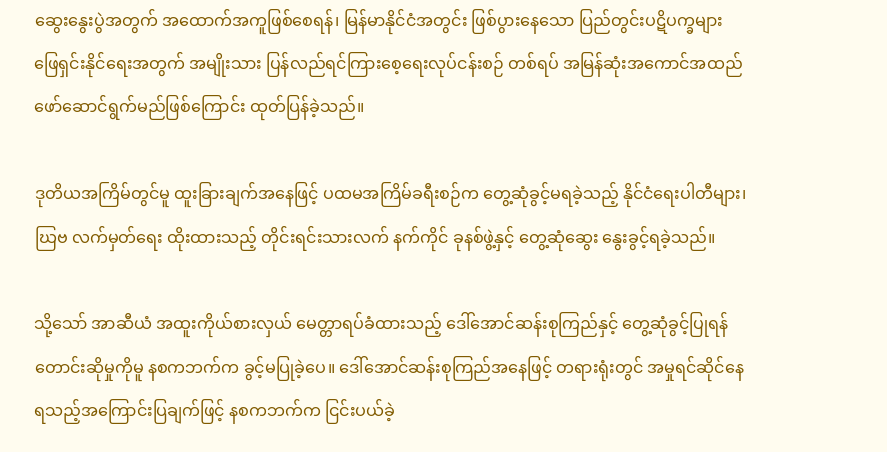ဆွေးနွေးပွဲအတွက် အထောက်အကူဖြစ်စေရန်၊ မြန်မာနိုင်ငံအတွင်း ဖြစ်ပွားနေသော ပြည်တွင်းပဋိပက္ခများ ဖြေရှင်းနိုင်ရေးအတွက် အမျိုးသား ပြန်လည်ရင်ကြားစေ့ရေးလုပ်ငန်းစဉ် တစ်ရပ် အမြန်ဆုံးအကောင်အထည်ဖော်ဆောင်ရွက်မည်ဖြစ်ကြောင်း ထုတ်ပြန်ခဲ့သည်။

ဒုတိယအကြိမ်တွင်မူ ထူးခြားချက်အနေဖြင့် ပထမအကြိမ်ခရီးစဉ်က တွေ့ဆုံခွင့်မရခဲ့သည့် နိုင်ငံရေးပါတီများ၊ ဃြဗ လက်မှတ်ရေး ထိုးထားသည့် တိုင်းရင်းသားလက် နက်ကိုင် ခုနစ်ဖွဲ့နှင့် တွေ့ဆုံဆွေး နွေးခွင့်ရခဲ့သည်။

သို့သော် အာဆီယံ အထူးကိုယ်စားလှယ် မေတ္တာရပ်ခံထားသည့် ဒေါ်အောင်ဆန်းစုကြည်နှင့် တွေ့ဆုံခွင့်ပြုရန် တောင်းဆိုမှုကိုမူ နစကဘက်က ခွင့်မပြုခဲ့ပေ။ ဒေါ်အောင်ဆန်းစုကြည်အနေဖြင့် တရားရုံးတွင် အမှုရင်ဆိုင်နေရသည့်အကြောင်းပြချက်ဖြင့် နစကဘက်က ငြင်းပယ်ခဲ့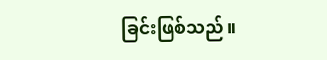ခြင်းဖြစ်သည်။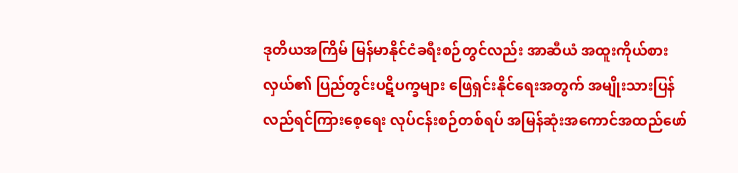ဒုတိယအကြိမ် မြန်မာနိုင်ငံခရီးစဉ်တွင်လည်း အာဆီယံ အထူးကိုယ်စားလှယ်၏ ပြည်တွင်းပဋိပက္ခများ ဖြေရှင်းနိုင်ရေးအတွက် အမျိုးသားပြန်လည်ရင်ကြားစေ့ရေး လုပ်ငန်းစဉ်တစ်ရပ် အမြန်ဆုံးအကောင်အထည်ဖော်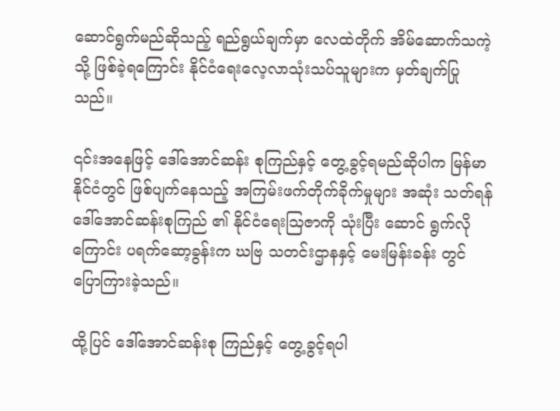ဆောင်ရွက်မည်ဆိုသည့် ရည်ရွယ်ချက်မှာ လေထဲတိုက် အိမ်ဆောက်သကဲ့သို့ ဖြစ်ခဲ့ရကြောင်း နိုင်ငံရေးလေ့လာသုံးသပ်သူများက မှတ်ချက်ပြုသည်။

၎င်းအနေဖြင့် ဒေါ်အောင်ဆန်း စုကြည်နှင့် တွေ့ခွင့်ရမည်ဆိုပါက မြန်မာနိုင်ငံတွင် ဖြစ်ပျက်နေသည့် အကြမ်းဖက်တိုက်ခိုက်မှုများ အဆုံး သတ်ရန် ဒေါ်အောင်ဆန်းစုကြည် ၏ နိုင်ငံရေးသြဇာကို သုံးပြီး ဆောင် ရွက်လိုကြောင်း ပရက်ဆော့ခွန်းက ဃဗြ သတင်းဌာနနှင့် မေးမြန်းခန်း တွင် ပြောကြားခဲ့သည်။

ထို့ပြင် ဒေါ်အောင်ဆန်းစု ကြည်နှင့် တွေ့ခွင့်ရပါ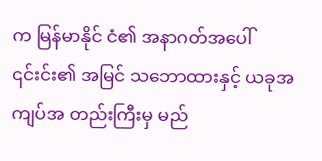က မြန်မာနိုင် ငံ၏ အနာဂတ်အပေါ် ၎င်းင်း၏ အမြင် သဘောထားနှင့် ယခုအကျပ်အ တည်းကြီးမှ မည်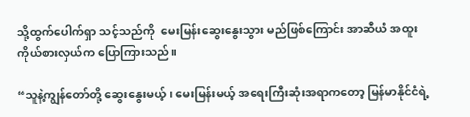သို့ထွက်ပေါက်ရှာ သင့်သည်ကို  မေးမြန်းဆွေးနွေးသွား မည်ဖြစ်ကြောင်း အာဆီယံ အထူး ကိုယ်စားလှယ်က ပြောကြားသည်။

“သူနဲ့ကျွန်တော်တို့ ဆွေးနွေးမယ့်၊ မေးမြန်းမယ့် အရေးကြီးဆုံးအရာကတော့ မြန်မာနိုင်ငံရဲ့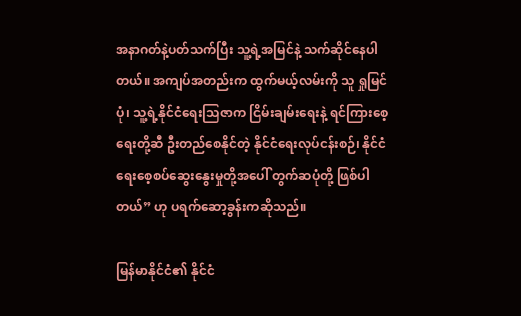အနာဂတ်နဲ့ပတ်သက်ပြီး သူ့ရဲ့အမြင်နဲ့ သက်ဆိုင်နေပါတယ်။ အကျပ်အတည်းက ထွက်မယ့်လမ်းကို သူ ရှုမြင်ပုံ၊ သူ့ရဲ့နိုင်ငံရေးသြဇာက ငြိမ်းချမ်းရေးနဲ့ ရင်ကြားစေ့ရေးတို့ဆီ ဦးတည်စေနိုင်တဲ့ နိုင်ငံရေးလုပ်ငန်းစဉ်၊ နိုင်ငံရေးစေ့စပ်ဆွေးနွေးမှုတို့အပေါ် တွက်ဆပုံတို့ ဖြစ်ပါတယ်” ဟု ပရက်ဆော့ခွန်းကဆိုသည်။

မြန်မာနိုင်ငံ၏ နိုင်ငံ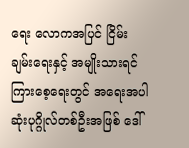ရေး လောကအပြင် ငြိမ်းချမ်းရေးနှင့် အမျိုးသားရင်ကြားစေ့ရေးတွင် အရေးအပါဆုံးပုဂ္ဂိုလ်တစ်ဦးအဖြစ် ဒေါ်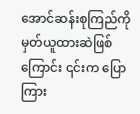အောင်ဆန်းစုကြည်ကို မှတ်ယူထားဆဲဖြစ်ကြောင်း ၎င်းက ပြောကြား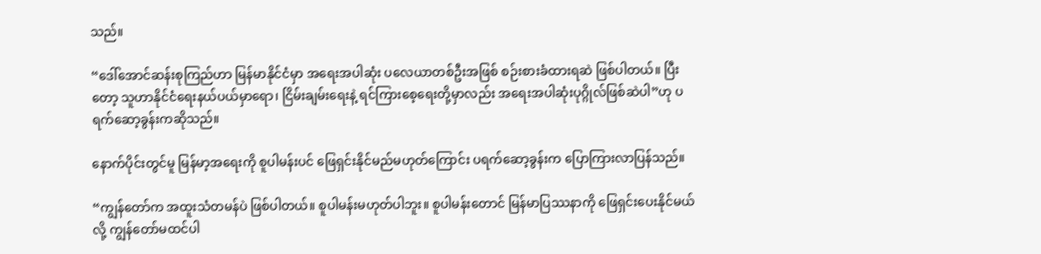သည်။

“ဒေါ်အောင်ဆန်းစုကြည်ဟာ မြန်မာနိုင်ငံမှာ အရေးအပါဆုံး ပလေယာတစ်ဦးအဖြစ် စဉ်းစားခံထားရဆဲ ဖြစ်ပါတယ်။ ပြီးတော့ သူဟာနိုင်ငံရေးနယ်ပယ်မှာရော၊ ငြိမ်းချမ်းရေးနဲ့ ရင်ကြားစေ့ရေးတို့မှာလည်း အရေးအပါဆုံးပုဂ္ဂိုလ်ဖြစ်ဆဲပါ”ဟု ပရက်ဆော့ခွန်းကဆိုသည်။

နောက်ပိုင်းတွင်မူ မြန်မာ့အရေးကို စူပါမန်းပင် ဖြေရှင်းနိုင်မည်မဟုတ်ကြောင်း ပရက်ဆော့ခွန်းက ပြောကြားလာပြန်သည်။

“ကျွန်တော်က အထူးသံတမန်ပဲ ဖြစ်ပါတယ်။ စူပါမန်းမဟုတ်ပါဘူး။ စူပါမန်းတောင် မြန်မာပြဿနာကို ဖြေရှင်းပေးနိုင်မယ်လို့ ကျွန်တော်မထင်ပါ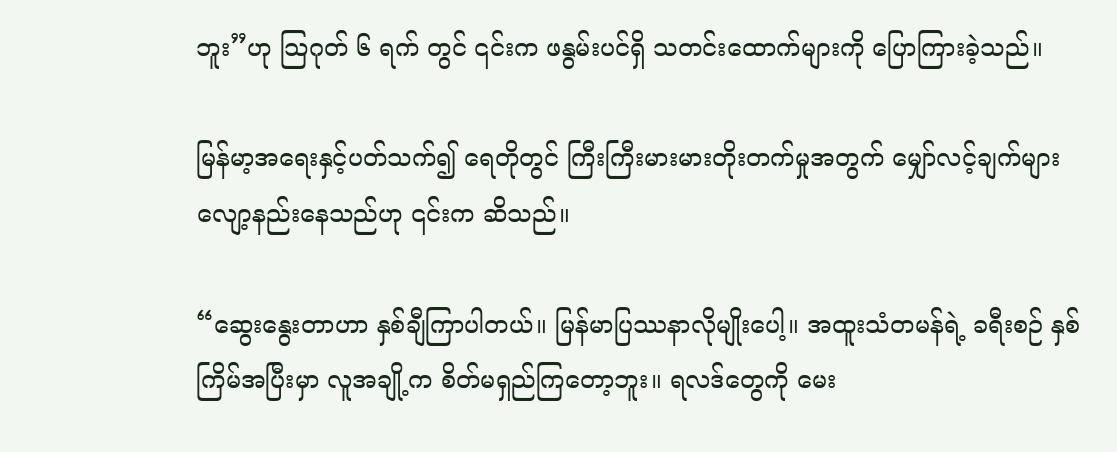ဘူး”ဟု သြဂုတ် ၆ ရက် တွင် ၎င်းက ဖနွမ်းပင်ရှိ သတင်းထောက်များကို ပြောကြားခဲ့သည်။

မြန်မာ့အရေးနှင့်ပတ်သက်၍ ရေတိုတွင် ကြီးကြီးမားမားတိုးတက်မှုအတွက် မျှော်လင့်ချက်များ လျော့နည်းနေသည်ဟု ၎င်းက ဆိသည်။

“ဆွေးနွေးတာဟာ နှစ်ချီကြာပါတယ်။ မြန်မာပြဿနာလိုမျိုးပေါ့။ အထူးသံတမန်ရဲ့ ခရီးစဉ် နှစ်ကြိမ်အပြီးမှာ လူအချို့က စိတ်မရှည်ကြတော့ဘူး။ ရလဒ်တွေကို မေး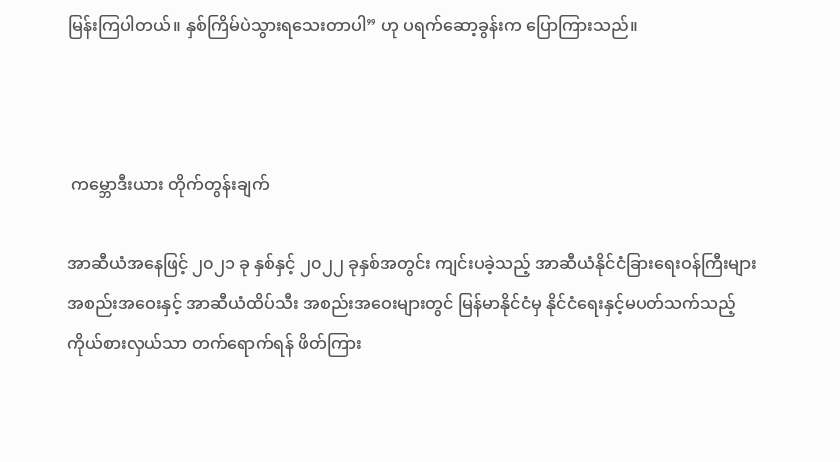မြန်းကြပါတယ်။ နှစ်ကြိမ်ပဲသွားရသေးတာပါ” ဟု ပရက်ဆော့ခွန်းက ပြောကြားသည်။



 ကမ္ဘောဒီးယား တိုက်တွန်းချက်

အာဆီယံအနေဖြင့် ၂၀၂၁ ခု နှစ်နှင့် ၂၀၂၂ ခုနှစ်အတွင်း ကျင်းပခဲ့သည့် အာဆီယံနိုင်ငံခြားရေးဝန်ကြီးများအစည်းအဝေးနှင့် အာဆီယံထိပ်သီး အစည်းအဝေးများတွင် မြန်မာနိုင်ငံမှ နိုင်ငံရေးနှင့်မပတ်သက်သည့် ကိုယ်စားလှယ်သာ တက်ရောက်ရန် ဖိတ်ကြား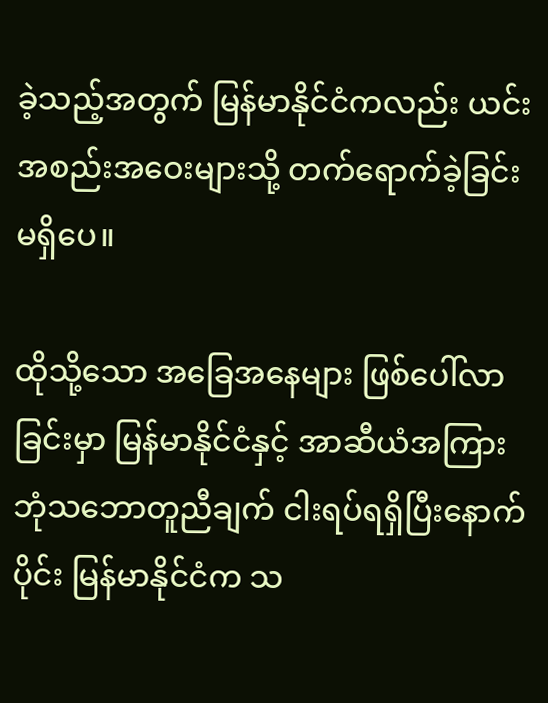ခဲ့သည့်အတွက် မြန်မာနိုင်ငံကလည်း ယင်းအစည်းအဝေးများသို့ တက်ရောက်ခဲ့ခြင်း မရှိပေ။

ထိုသို့သော အခြေအနေများ ဖြစ်ပေါ်လာခြင်းမှာ မြန်မာနိုင်ငံနှင့် အာဆီယံအကြား ဘုံသဘောတူညီချက် ငါးရပ်ရရှိပြီးနောက်ပိုင်း မြန်မာနိုင်ငံက သ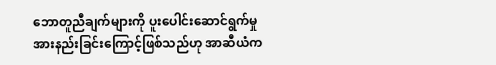ဘောတူညီချက်များကို ပူးပေါင်းဆောင်ရွက်မှု အားနည်းခြင်းကြောင့်ဖြစ်သည်ဟု အာဆီယံက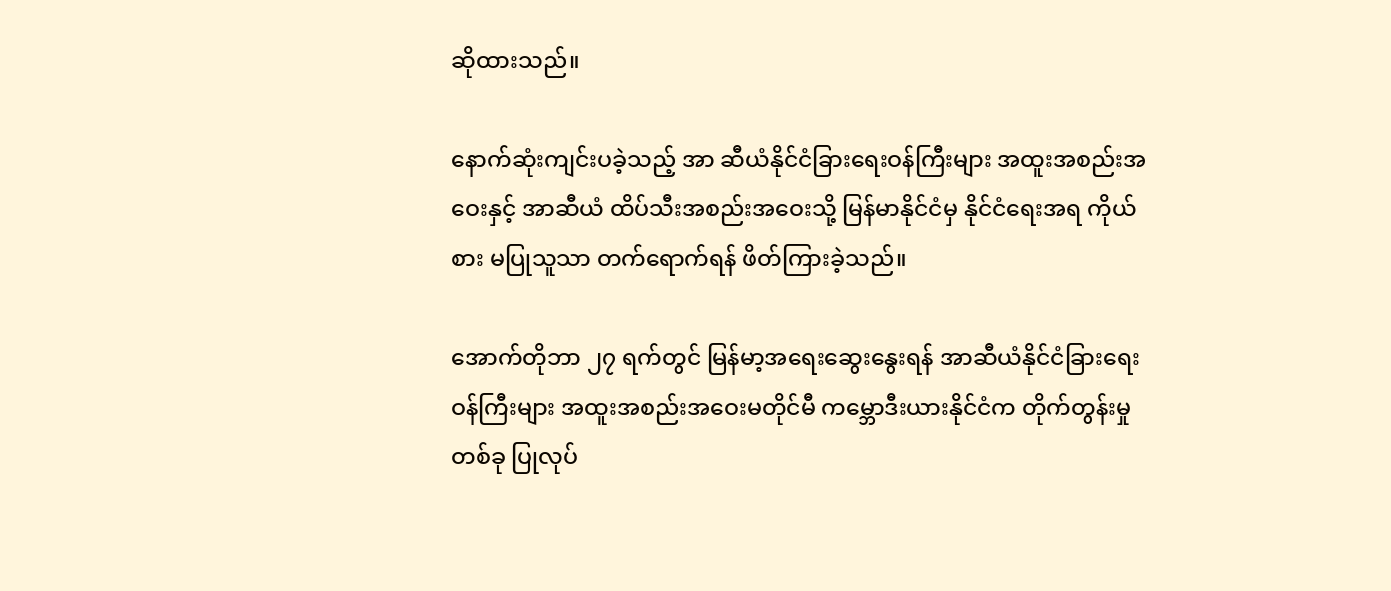ဆိုထားသည်။

နောက်ဆုံးကျင်းပခဲ့သည့် အာ ဆီယံနိုင်ငံခြားရေးဝန်ကြီးများ အထူးအစည်းအဝေးနှင့် အာဆီယံ ထိပ်သီးအစည်းအဝေးသို့ မြန်မာနိုင်ငံမှ နိုင်ငံရေးအရ ကိုယ်စား မပြုသူသာ တက်ရောက်ရန် ဖိတ်ကြားခဲ့သည်။

အောက်တိုဘာ ၂၇ ရက်တွင် မြန်မာ့အရေးဆွေးနွေးရန် အာဆီယံနိုင်ငံခြားရေးဝန်ကြီးများ အထူးအစည်းအဝေးမတိုင်မီ ကမ္ဘောဒီးယားနိုင်ငံက တိုက်တွန်းမှုတစ်ခု ပြုလုပ်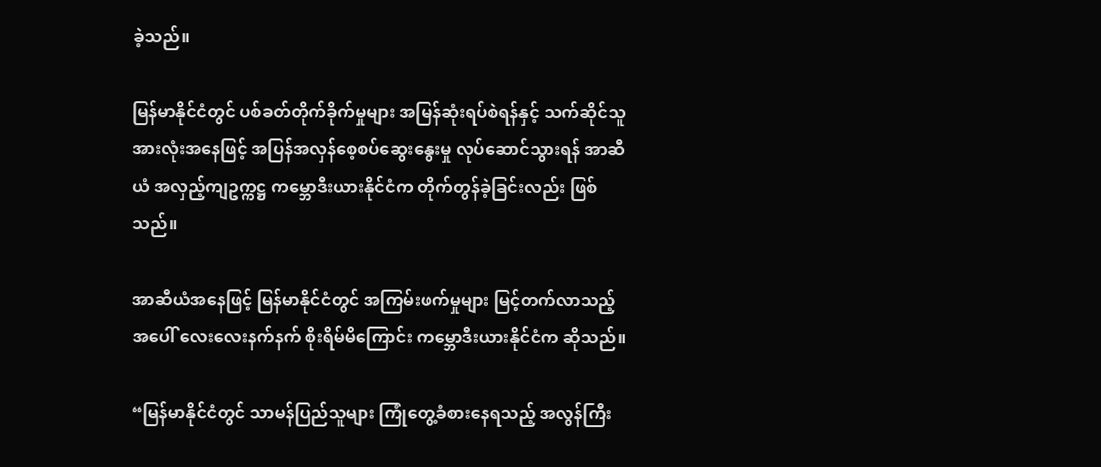ခဲ့သည်။

မြန်မာနိုင်ငံတွင် ပစ်ခတ်တိုက်ခိုက်မှုများ အမြန်ဆုံးရပ်စဲရန်နှင့် သက်ဆိုင်သူအားလုံးအနေဖြင့် အပြန်အလှန်စေ့စပ်ဆွေးနွေးမှု လုပ်ဆောင်သွားရန် အာဆီယံ အလှည့်ကျဥက္ကဋ္ဌ ကမ္ဘောဒီးယားနိုင်ငံက တိုက်တွန်ခဲ့ခြင်းလည်း ဖြစ်သည်။

အာဆီယံအနေဖြင့် မြန်မာနိုင်ငံတွင် အကြမ်းဖက်မှုများ မြင့်တက်လာသည့်အပေါ် လေးလေးနက်နက် စိုးရိမ်မိကြောင်း ကမ္ဘောဒီးယားနိုင်ငံက ဆိုသည်။

“မြန်မာနိုင်ငံတွင် သာမန်ပြည်သူများ ကြုံတွေ့ခံစားနေရသည့် အလွန်ကြီး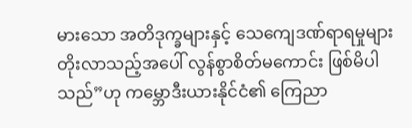မားသော အတိဒုက္ခများနှင့် သေကျေဒဏ်ရာရမှုများ တိုးလာသည့်အပေါ် လွန်စွာစိတ်မကောင်း ဖြစ်မိပါသည်”ဟု ကမ္ဘောဒီးယားနိုင်ငံ၏ ကြေညာ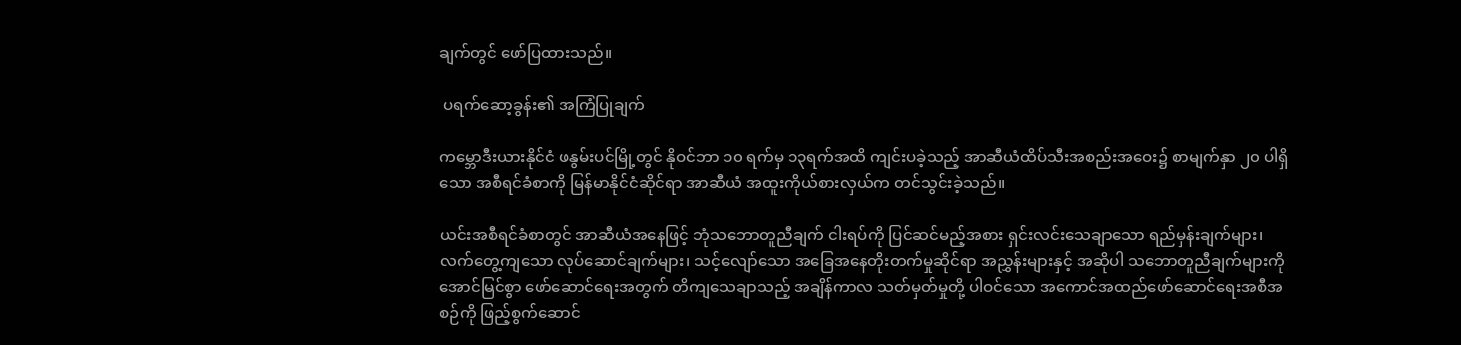ချက်တွင် ဖော်ပြထားသည်။

 ပရက်ဆော့ခွန်း၏ အကြံပြုချက်

ကမ္ဘောဒီးယားနိုင်ငံ ဖနွမ်းပင်မြို့တွင် နိုဝင်ဘာ ၁၀ ရက်မှ ၁၃ရက်အထိ ကျင်းပခဲ့သည့် အာဆီယံထိပ်သီးအစည်းအဝေး၌ စာမျက်နှာ ၂၀ ပါရှိသော အစီရင်ခံစာကို မြန်မာနိုင်ငံဆိုင်ရာ အာဆီယံ အထူးကိုယ်စားလှယ်က တင်သွင်းခဲ့သည်။

ယင်းအစီရင်ခံစာတွင် အာဆီယံအနေဖြင့် ဘုံသဘောတူညီချက် ငါးရပ်ကို ပြင်ဆင်မည့်အစား ရှင်းလင်းသေချာသော ရည်မှန်းချက်များ၊ လက်တွေ့ကျသော လုပ်ဆောင်ချက်များ၊ သင့်လျော်သော အခြေအနေတိုးတက်မှုဆိုင်ရာ အညွှန်းများနှင့် အဆိုပါ သဘောတူညီချက်များကို အောင်မြင်စွာ ဖော်ဆောင်ရေးအတွက် တိကျသေချာသည့် အချိန်ကာလ သတ်မှတ်မှုတို့ ပါဝင်သော အကောင်အထည်ဖော်ဆောင်ရေးအစီအစဉ်ကို ဖြည့်စွက်ဆောင်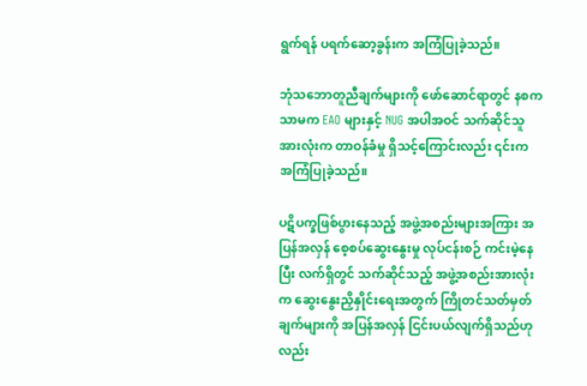ရွက်ရန် ပရက်ဆော့ခွန်းက အကြံပြုခဲ့သည်။

ဘုံသဘောတူညီချက်များကို ဖော်ဆောင်ရာတွင် နစကသာမက EAO များနှင့် NUG အပါအဝင် သက်ဆိုင်သူအားလုံးက တာဝန်ခံမှု ရှိသင့်ကြောင်းလည်း ၎င်းက အကြံပြုခဲ့သည်။

ပဋိပက္ခဖြစ်ပွားနေသည့် အဖွဲ့အစည်းများအကြား အပြန်အလှန် စေ့စပ်ဆွေးနွေးမှု လုပ်ငန်းစဉ် ကင်းမဲ့နေပြီး လက်ရှိတွင် သက်ဆိုင်သည့် အဖွဲ့အစည်းအားလုံးက ဆွေးနွေးညှိနှိုင်းရေးအတွက် ကြိုတင်သတ်မှတ်ချက်များကို အပြန်အလှန် ငြင်းပယ်လျက်ရှိသည်ဟုလည်း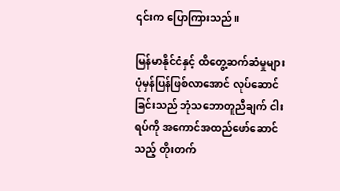၎င်းက ပြောကြားသည်။

မြန်မာနိုင်ငံနှင့် ထိတွေ့ဆက်ဆံမှုများ ပုံမှန်ပြန်ဖြစ်လာအောင် လုပ်ဆောင်ခြင်းသည် ဘုံသဘောတူညီချက် ငါးရပ်ကို အကောင်အထည်ဖော်ဆောင်သည့် တိုးတက်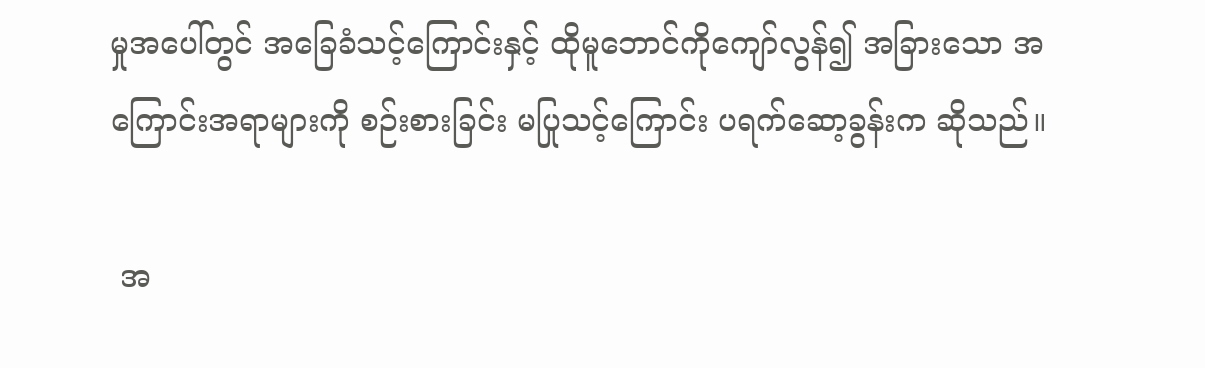မှုအပေါ်တွင် အခြေခံသင့်ကြောင်းနှင့် ထိုမူဘောင်ကိုကျော်လွန်၍ အခြားသော အကြောင်းအရာများကို စဉ်းစားခြင်း မပြုသင့်ကြောင်း ပရက်ဆော့ခွန်းက ဆိုသည်။

 အ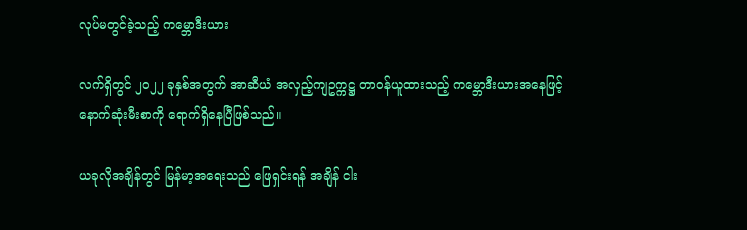လုပ်မတွင်ခဲ့သည့် ကမ္ဘောဒီးယား

လက်ရှိတွင် ၂၀၂၂ ခုနှစ်အတွက် အာဆီယံ အလှည့်ကျဥက္ကဋ္ဌ တာဝန်ယူထားသည့် ကမ္ဘောဒီးယားအနေဖြင့် နောက်ဆုံးမီးစာကို ရောက်ရှိနေပြီဖြစ်သည်။

ယခုလိုအချိန်တွင် မြန်မာ့အရေးသည် ဖြေရှင်းရန် အချိန် ငါး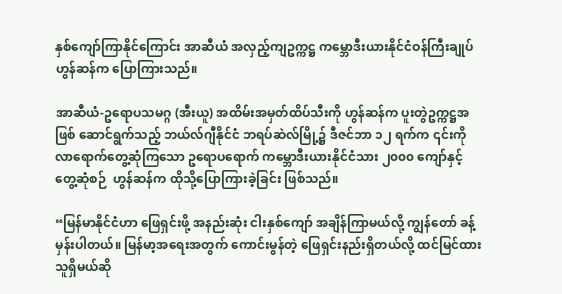နှစ်ကျော်ကြာနိုင်ကြောင်း အာဆီယံ အလှည့်ကျဥက္ကဋ္ဌ ကမ္ဘောဒီးယားနိုင်ငံဝန်ကြီးချုပ်ဟွန်ဆန်က ပြောကြားသည်။

အာဆီယံ-ဥရောပသမဂ္ဂ (အီးယူ) အထိမ်းအမှတ်ထိပ်သီးကို ဟွန်ဆန်က ပူးတွဲဥက္ကဋ္ဌအဖြစ် ဆောင်ရွက်သည့် ဘယ်လ်ဂျီနိုင်ငံ ဘရပ်ဆဲလ်မြို့၌ ဒီဇင်ဘာ ၁၂ ရက်က ၎င်းကို လာရောက်တွေ့ဆုံကြသော ဥရောပရောက် ကမ္ဘောဒီးယားနိုင်ငံသား ၂၀၀၀ ကျော်နှင့် တွေ့ဆုံစဉ်  ဟွန်ဆန်က ထိုသို့ပြောကြားခဲ့ခြင်း ဖြစ်သည်။

“မြန်မာနိုင်ငံဟာ ဖြေရှင်းဖို့ အနည်းဆုံး ငါးနှစ်ကျော် အချိန်ကြာမယ်လို့ ကျွန်တော် ခန့်မှန်းပါတယ်။ မြန်မာ့အရေးအတွက် ကောင်းမွန်တဲ့ ဖြေရှင်းနည်းရှိတယ်လို့ ထင်မြင်ထားသူရှိမယ်ဆို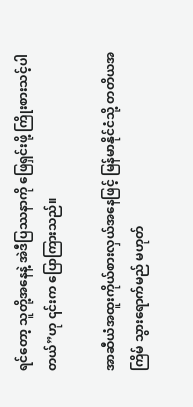ရင်တော့ သူတို့အနေနဲ့ အဲဒီပြဿနာကို ဖြေရှင်းဖို့ ကြိုးစားသင့်ပါတယ်”ဟု ၎င်းက ပြောကြားသည်။

အာဆီယံအထူးကိုယ်စားလှယ်အနေဖြင့် မြန်မာနိုင်ငံသို့ တတိယအကြိမ် သွားရောက်မည် မဟုတ်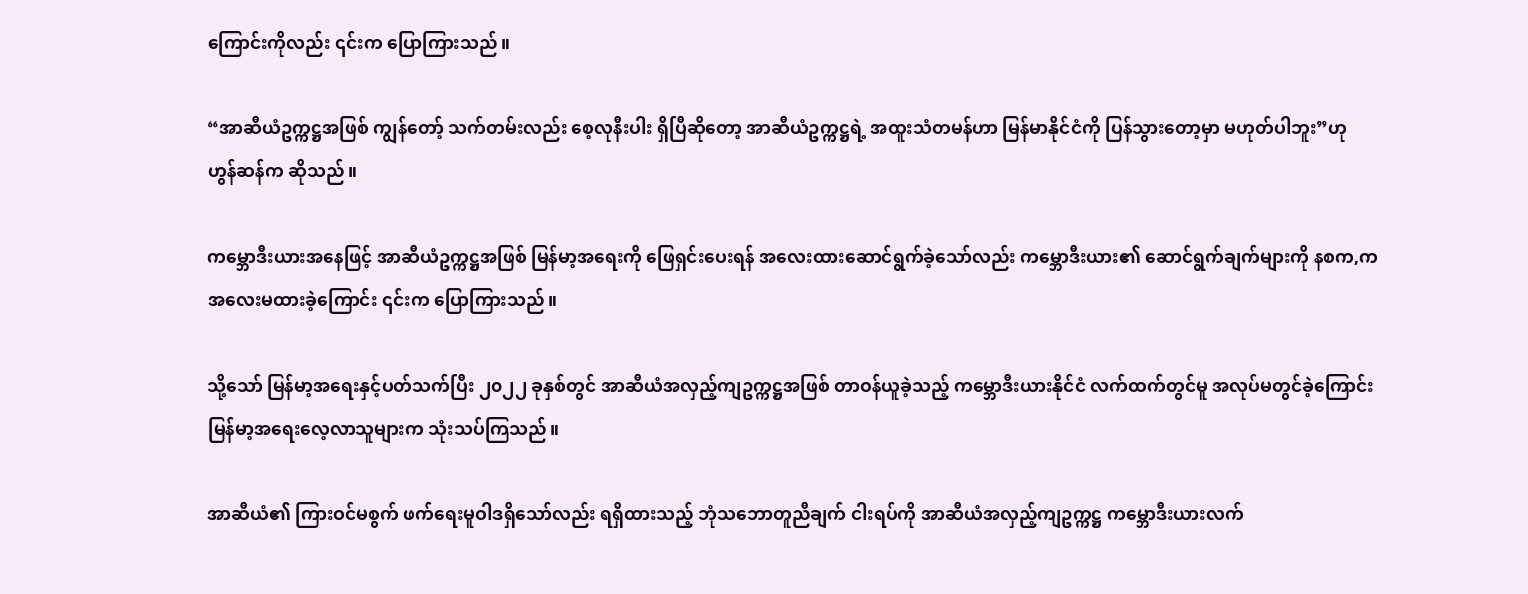ကြောင်းကိုလည်း ၎င်းက ပြောကြားသည်။

“အာဆီယံဥက္ကဋ္ဌအဖြစ် ကျွန်တော့် သက်တမ်းလည်း စေ့လုနီးပါး ရှိပြီဆိုတော့ အာဆီယံဥက္ကဋ္ဌရဲ့ အထူးသံတမန်ဟာ မြန်မာနိုင်ငံကို ပြန်သွားတော့မှာ မဟုတ်ပါဘူး”ဟု ဟွန်ဆန်က ဆိုသည်။

ကမ္ဘောဒီးယားအနေဖြင့် အာဆီယံဥက္ကဋ္ဌအဖြစ် မြန်မာ့အရေးကို ဖြေရှင်းပေးရန် အလေးထားဆောင်ရွက်ခဲ့သော်လည်း ကမ္ဘောဒီးယား၏ ဆောင်ရွက်ချက်များကို နစက,က အလေးမထားခဲ့ကြောင်း ၎င်းက ပြောကြားသည်။

သို့သော် မြန်မာ့အရေးနှင့်ပတ်သက်ပြီး ၂၀၂၂ ခုနှစ်တွင် အာဆီယံအလှည့်ကျဥက္ကဋ္ဌအဖြစ် တာဝန်ယူခဲ့သည့် ကမ္ဘောဒီးယားနိုင်ငံ လက်ထက်တွင်မူ အလုပ်မတွင်ခဲ့ကြောင်း မြန်မာ့အရေးလေ့လာသူများက သုံးသပ်ကြသည်။

အာဆီယံ၏ ကြားဝင်မစွက် ဖက်ရေးမူဝါဒရှိသော်လည်း ရရှိထားသည့် ဘုံသဘောတူညီချက် ငါးရပ်ကို အာဆီယံအလှည့်ကျဥက္ကဋ္ဌ ကမ္ဘောဒီးယားလက်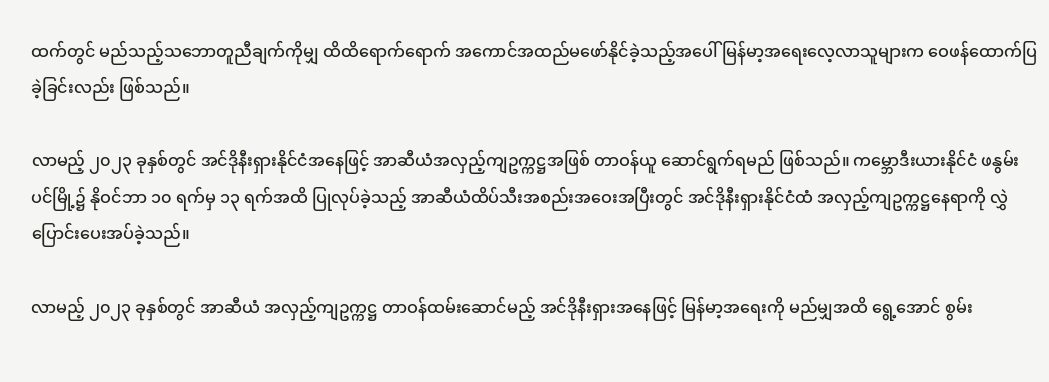ထက်တွင် မည်သည့်သဘောတူညီချက်ကိုမျှ ထိထိရောက်ရောက် အကောင်အထည်မဖော်နိုင်ခဲ့သည့်အပေါ် မြန်မာ့အရေးလေ့လာသူများက ဝေဖန်ထောက်ပြခဲ့ခြင်းလည်း ဖြစ်သည်။

လာမည့် ၂၀၂၃ ခုနှစ်တွင် အင်ဒိုနီးရှားနိုင်ငံအနေဖြင့် အာဆီယံအလှည့်ကျဥက္ကဋ္ဌအဖြစ် တာဝန်ယူ ဆောင်ရွက်ရမည် ဖြစ်သည်။ ကမ္ဘောဒီးယားနိုင်ငံ ဖနွမ်းပင်မြို့၌ နိုဝင်ဘာ ၁၀ ရက်မှ ၁၃ ရက်အထိ ပြုလုပ်ခဲ့သည့် အာဆီယံထိပ်သီးအစည်းအဝေးအပြီးတွင် အင်ဒိုနီးရှားနိုင်ငံထံ အလှည့်ကျဥက္ကဋ္ဌနေရာကို လွှဲပြောင်းပေးအပ်ခဲ့သည်။

လာမည့် ၂၀၂၃ ခုနှစ်တွင် အာဆီယံ အလှည့်ကျဥက္ကဋ္ဌ တာဝန်ထမ်းဆောင်မည့် အင်ဒိုနီးရှားအနေဖြင့် မြန်မာ့အရေးကို မည်မျှအထိ ရွေ့အောင် စွမ်း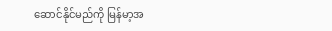ဆောင်နိုင်မည်ကို မြန်မာ့အ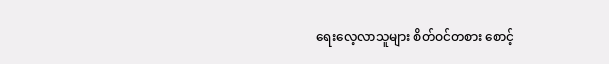ရေးလေ့လာသူများ စိတ်ဝင်တစား စောင့်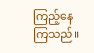ကြည့်နေကြသည်။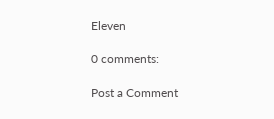Eleven

0 comments:

Post a Comment